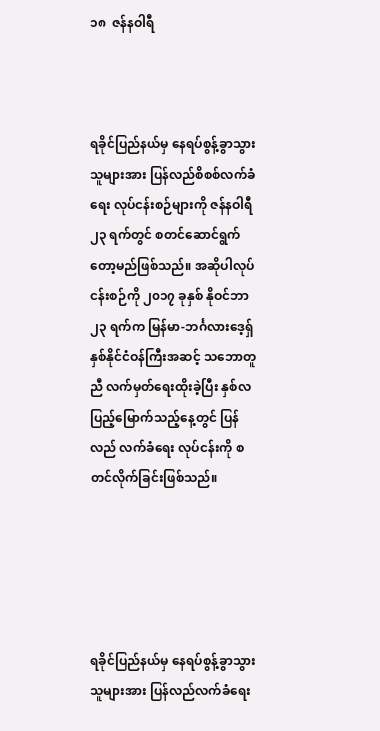၁၈  ဇန်နဝါရီ



ရခိုင်ပြည်နယ်မှ နေရပ်စွန့်ခွာသွားသူများအား ပြန်လည်စိစစ်လက်ခံရေး လုပ်ငန်းစဉ်များကို ဇန်နဝါရီ ၂၃ ရက်တွင် စတင်ဆောင်ရွက် တော့မည်ဖြစ်သည်။ အဆိုပါလုပ်ငန်းစဉ်ကို ၂၀၁၇ ခုနှစ် နိုဝင်ဘာ ၂၃ ရက်က မြန်မာ-ဘင်္ဂလားဒေ့ရှ် နှစ်နိုင်ငံဝန်ကြီးအဆင့် သဘောတူညီ လက်မှတ်ရေးထိုးခဲ့ပြီး နှစ်လပြည့်မြောက်သည့်နေ့တွင် ပြန်လည် လက်ခံရေး လုပ်ငန်းကို စတင်လိုက်ခြင်းဖြစ်သည်။





ရခိုင်ပြည်နယ်မှ နေရပ်စွန့်ခွာသွားသူများအား ပြန်လည်လက်ခံရေး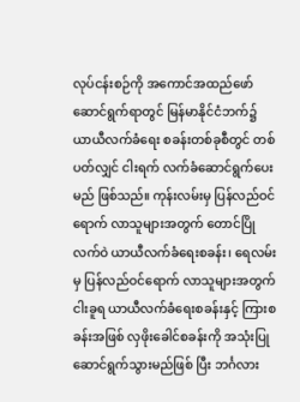လုပ်ငန်းစဉ်ကို အကောင်အထည်ဖော် ဆောင်ရွက်ရာတွင် မြန်မာနိုင်ငံဘက်၌ ယာယီလက်ခံရေး စခန်းတစ်ခုစီတွင် တစ်ပတ်လျှင် ငါးရက် လက်ခံဆောင်ရွက်ပေးမည် ဖြစ်သည်။ ကုန်းလမ်းမှ ပြန်လည်ဝင်ရောက် လာသူများအတွက် တောင်ပြိုလက်ဝဲ ယာယီလက်ခံရေးစခန်း၊ ရေလမ်းမှ ပြန်လည်ဝင်ရောက် လာသူများအတွက် ငါးခူရ ယာယီလက်ခံရေးစခန်းနှင့် ကြားစခန်းအဖြစ် လှဖိုးခေါင်စခန်းကို အသုံးပြုဆောင်ရွက်သွားမည်ဖြစ် ပြီး ဘင်္ဂလား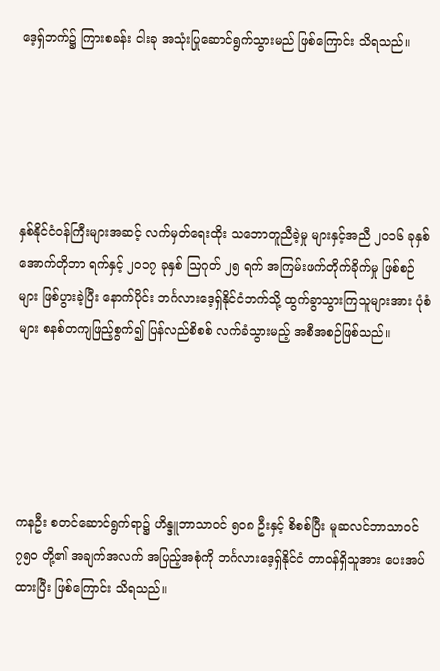ဒေ့ရှ်ဘက်၌ ကြားစခန်း ငါးခု အသုံးပြုဆောင်ရွက်သွားမည် ဖြစ်ကြောင်း သိရသည်။





နှစ်နိုင်ငံဝန်ကြီးများအဆင့် လက်မှတ်ရေးထိုး သဘောတူညီခဲ့မှု များနှင့်အညီ ၂၀၁၆ ခုနှစ် အောက်တိုဘာ ရက်နှင့် ၂၀၁၇ ခုနှစ် ဩဂုတ် ၂၅ ရက် အကြမ်းဖက်တိုက်ခိုက်မှု ဖြစ်စဉ်များ ဖြစ်ပွားခဲ့ပြီး နောက်ပိုင်း ဘင်္ဂလားဒေ့ရှ်နိုင်ငံဘက်သို့ ထွက်ခွာသွားကြသူများအား ပုံစံများ စနစ်တကျဖြည့်စွက်၍ ပြန်လည်စိစစ် လက်ခံသွားမည့် အစီအစဉ်ဖြစ်သည်။





ကနဦး စတင်ဆောင်ရွက်ရာ၌ ဟိန္ဒူဘာသာဝင် ၅၀၈ ဦးနှင့် စိစစ်ပြီး မူဆလင်ဘာသာဝင် ၇၅၀ တို့၏ အချက်အလက် အပြည့်အစုံကို ဘင်္ဂလားဒေ့ရှ်နိုင်ငံ တာဝန်ရှိသူအား ပေးအပ်ထားပြီး ဖြစ်ကြောင်း သိရသည်။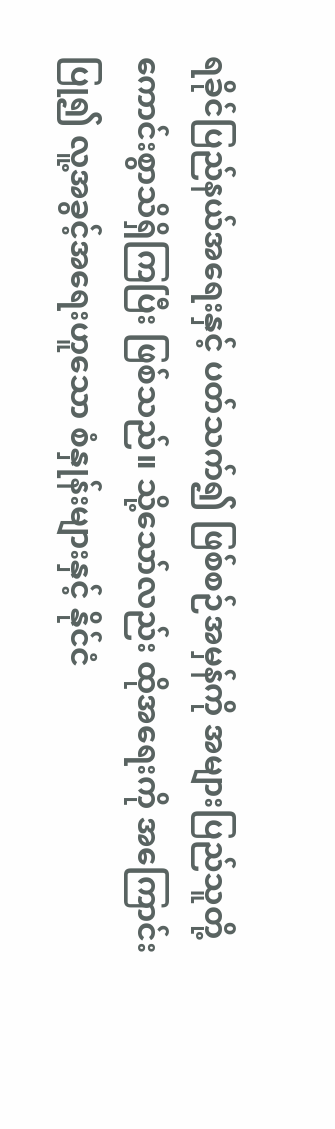ရခိုင်ပြည်နယ်အရေးနှင့် ပတ်သက်၍ ဖြစ်စဉ်အမှန်ကို အများပြည်သူတို့ ကောင်းစွာသိရှိကြပြီး ဖြစ်သည်။ သို့သော်လည်း ထိုအရေးကို အကြောင်းပြု၍ လူ့အခွင့်အရေးဟူသော စံနှုန်းများနှင့် နိုင်ငံ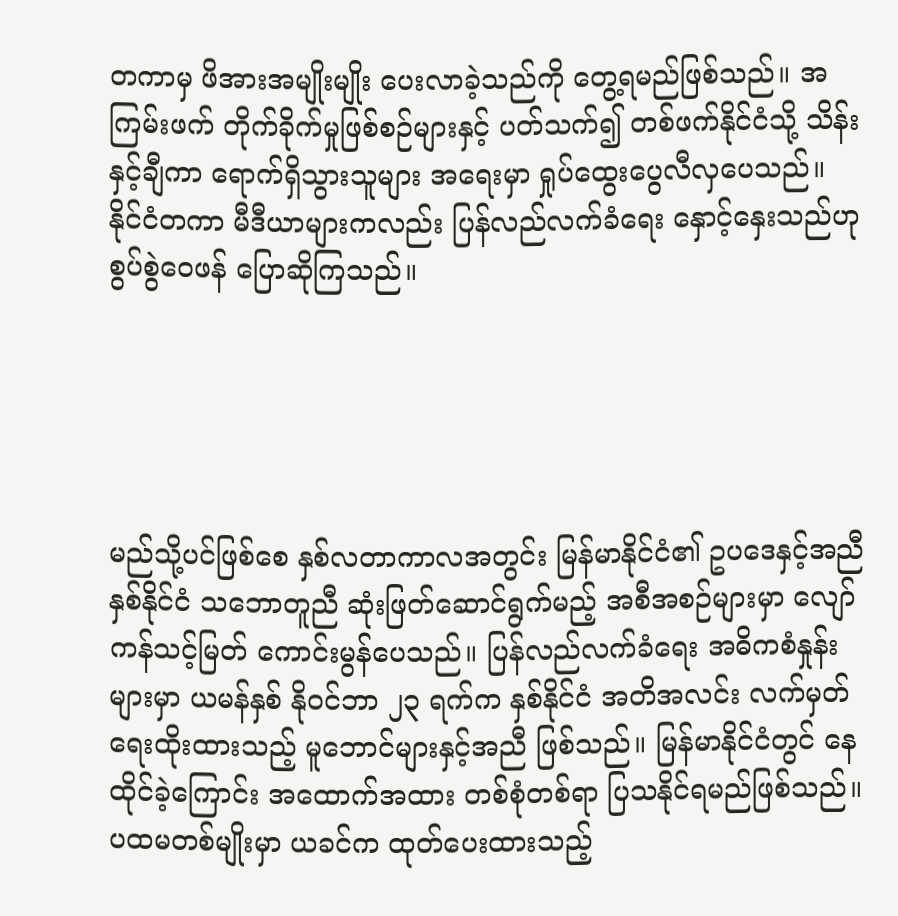တကာမှ ဖိအားအမျိုးမျိုး ပေးလာခဲ့သည်ကို တွေ့ရမည်ဖြစ်သည်။ အကြမ်းဖက် တိုက်ခိုက်မှုဖြစ်စဉ်များနှင့် ပတ်သက်၍ တစ်ဖက်နိုင်ငံသို့ သိန်းနှင့်ချီကာ ရောက်ရှိသွားသူများ အရေးမှာ ရှုပ်ထွေးပွေလီလှပေသည်။ နိုင်ငံတကာ မီဒီယာများကလည်း ပြန်လည်လက်ခံရေး နှောင့်နှေးသည်ဟု စွပ်စွဲဝေဖန် ပြောဆိုကြသည်။





မည်သို့ပင်ဖြစ်စေ နှစ်လတာကာလအတွင်း မြန်မာနိုင်ငံ၏ ဥပဒေနှင့်အညီ နှစ်နိုင်ငံ သဘောတူညီ ဆုံးဖြတ်ဆောင်ရွက်မည့် အစီအစဉ်များမှာ လျော်ကန်သင့်မြတ် ကောင်းမွန်ပေသည်။ ပြန်လည်လက်ခံရေး အဓိကစံနှုန်းများမှာ ယမန်နှစ် နိုဝင်ဘာ ၂၃ ရက်က နှစ်နိုင်ငံ အတိအလင်း လက်မှတ်ရေးထိုးထားသည့် မူဘောင်များနှင့်အညီ ဖြစ်သည်။ မြန်မာနိုင်ငံတွင် နေထိုင်ခဲ့ကြောင်း အထောက်အထား တစ်စုံတစ်ရာ ပြသနိုင်ရမည်ဖြစ်သည်။ ပထမတစ်မျိုးမှာ ယခင်က ထုတ်ပေးထားသည့်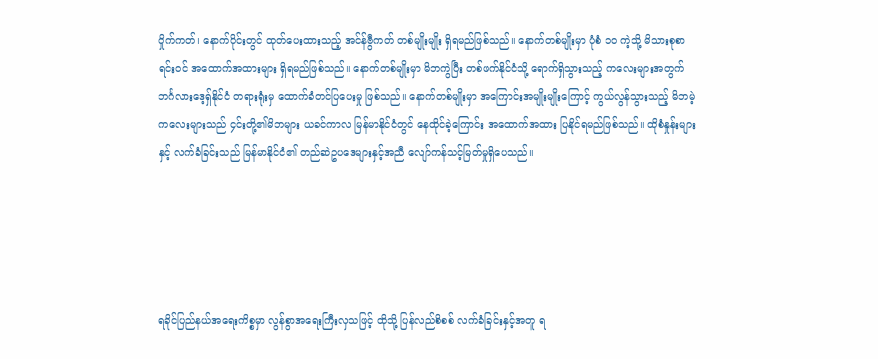ဝှိုက်ကတ်၊ နောက်ပိုင်းတွင် ထုတ်ပေးထားသည့် အင်န်ဗွီကတ် တစ်မျိုးမျိုး ရှိရမည်ဖြစ်သည်။ နောက်တစ်မျိုးမှာ ပုံစံ ၁၀ ကဲ့သို့ မိသားစုစာရင်းဝင် အထောက်အထားများ ရှိရမည်ဖြစ်သည်။ နောက်တစ်မျိုးမှာ မိဘကွဲပြီး တစ်ဖက်နိုင်ငံသို့ ရောက်ရှိသွားသည့် ကလေးများအတွက် ဘင်္ဂလားဒေ့ရှ်နိုင်ငံ တရားရုံးမှ ထောက်ခံတင်ပြပေးမှု ဖြစ်သည်။ နောက်တစ်မျိုးမှာ အကြောင်းအမျိုးမျိုးကြောင့် ကွယ်လွန်သွားသည့် မိဘမဲ့ကလေးများသည် ၄င်းတို့၏မိဘများ ယခင်ကာလ မြန်မာနိုင်ငံတွင် နေထိုင်ခဲ့ကြောင်း အထောက်အထား ပြနိုင်ရမည်ဖြစ်သည်။ ထိုစံနှုန်းများနှင့် လက်ခံခြင်းသည် မြန်မာနိုင်ငံ၏ တည်ဆဲဥပဒေများနှင့်အညီ လျော်ကန်သင့်မြတ်မှုရှိပေသည်။





ရခိုင်ပြည်နယ်အရေးကိစ္စမှာ လွန်စွာအရေးကြီးလှသဖြင့် ထိုသို့ ပြန်လည်စိစစ် လက်ခံခြင်းနှင့်အတူ ရ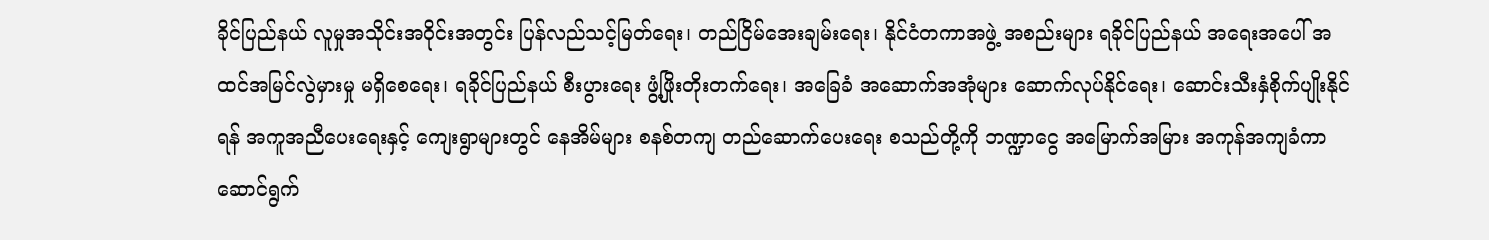ခိုင်ပြည်နယ် လူမှုအသိုင်းအဝိုင်းအတွင်း ပြန်လည်သင့်မြတ်ရေး၊ တည်ငြိမ်အေးချမ်းရေး၊ နိုင်ငံတကာအဖွဲ့ အစည်းများ ရခိုင်ပြည်နယ် အရေးအပေါ် အထင်အမြင်လွဲမှားမှု မရှိစေရေး၊ ရခိုင်ပြည်နယ် စီးပွားရေး ဖွံ့ဖြိုးတိုးတက်ရေး၊ အခြေခံ အဆောက်အအုံများ ဆောက်လုပ်နိုင်ရေး၊ ဆောင်းသီးနှံစိုက်ပျိုးနိုင်ရန် အကူအညီပေးရေးနှင့် ကျေးရွာများတွင် နေအိမ်များ စနစ်တကျ တည်ဆောက်ပေးရေး စသည်တို့ကို ဘဏ္ဍာငွေ အမြောက်အမြား အကုန်အကျခံကာ ဆောင်ရွက်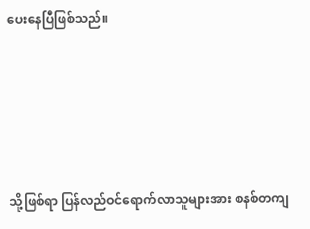ပေးနေပြီဖြစ်သည်။





သို့ဖြစ်ရာ ပြန်လည်ဝင်ရောက်လာသူများအား စနစ်တကျ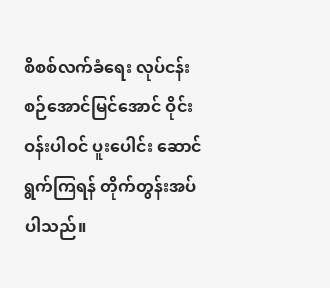စိစစ်လက်ခံရေး လုပ်ငန်းစဉ်အောင်မြင်အောင် ဝိုင်းဝန်းပါဝင် ပူးပေါင်း ဆောင်ရွက်ကြရန် တိုက်တွန်းအပ်ပါသည်။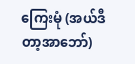ကြေးမုံ (အယ်ဒီတာ့အာဘော်)